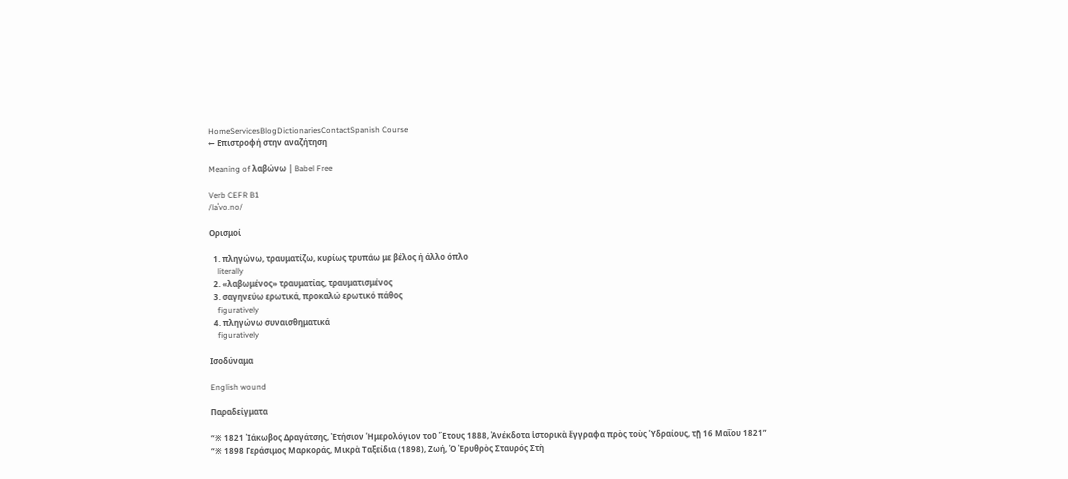HomeServicesBlogDictionariesContactSpanish Course
← Επιστροφή στην αναζήτηση

Meaning of λαβώνω | Babel Free

Verb CEFR B1
/laˈvo.no/

Ορισμοί

  1. πληγώνω, τραυματίζω, κυρίως τρυπάω με βέλος ή άλλο όπλο
    literally
  2. «λαβωμένος» τραυματίας, τραυματισμένος
  3. σαγηνεύω ερωτικά, προκαλώ ερωτικό πάθος
    figuratively
  4. πληγώνω συναισθηματικά
    figuratively

Ισοδύναμα

English wound

Παραδείγματα

“※ 1821 Ἰάκωβος Δραγάτσης, Ἐτήσιον Ἡμερολόγιον τοῦ Ἔτους 1888, Ἀνέκδοτα ἱστορικὰ ἔγγραφα πρὸς τοὺς Ὑδραίους, τῇ 16 Μαΐου 1821”
“※ 1898 Γεράσιμος Μαρκοράς, Μικρὰ Ταξείδια (1898), Ζωή, Ὁ Ἐρυθρὸς Σταυρός Στὴ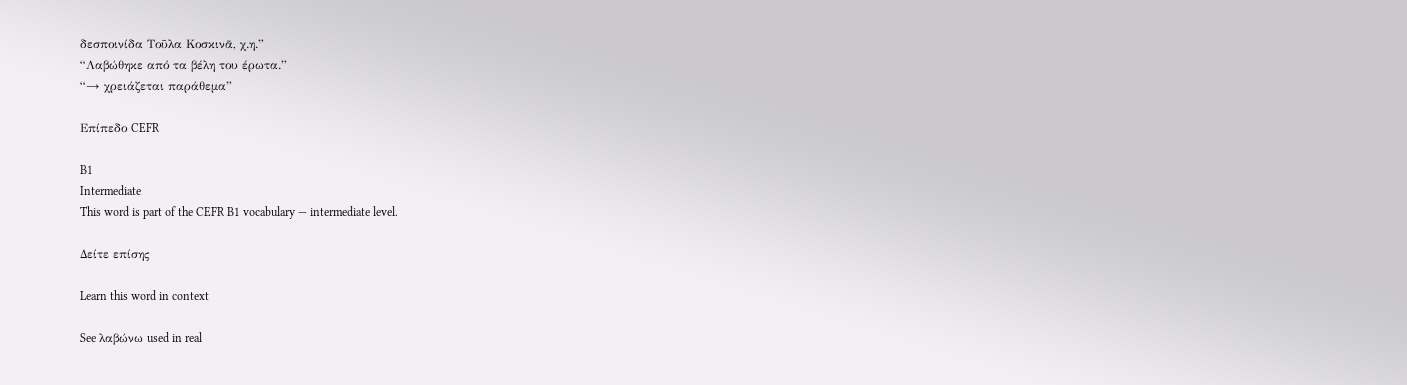δεσποινίδα Τοῦλα Κοσκινᾶ, χ.η.”
“Λαβώθηκε από τα βέλη του έρωτα.”
“→ χρειάζεται παράθεμα”

Επίπεδο CEFR

B1
Intermediate
This word is part of the CEFR B1 vocabulary — intermediate level.

Δείτε επίσης

Learn this word in context

See λαβώνω used in real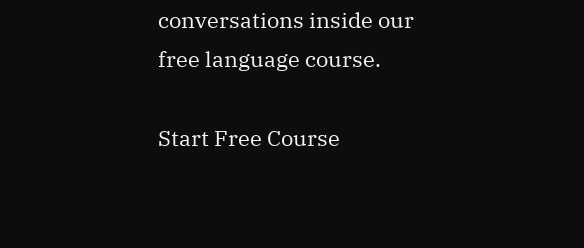conversations inside our free language course.

Start Free Course